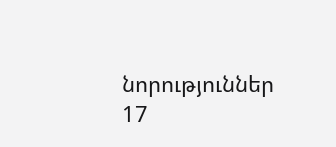նորություններ 17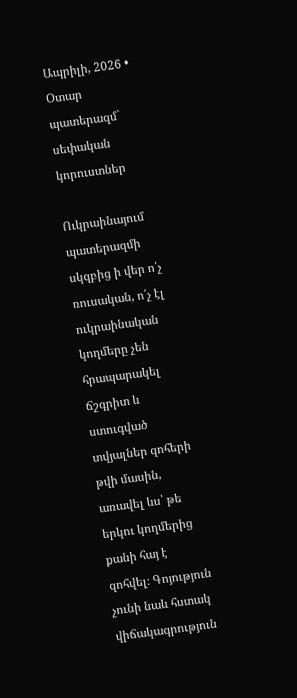Ապրիլի, 2026 • Օտար պատերազմ` սեփական կորուստներ

Ուկրաինայում պատերազմի սկզբից ի վեր ո՛չ ռուսական, ո՛չ էլ ուկրաինական կողմերը չեն հրապարակել ճշգրիտ և ստուգված տվյալներ զոհերի թվի մասին, առավել ևս՝ թե երկու կողմերից քանի հայ է զոհվել։ Գոյություն չունի նաև հստակ վիճակագրություն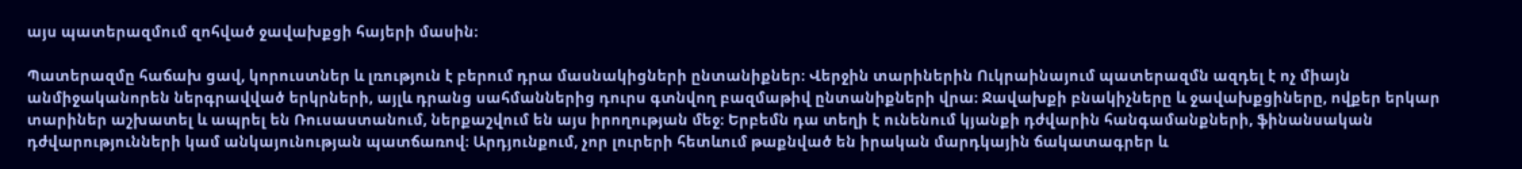այս պատերազմում զոհված ջավախքցի հայերի մասին։

Պատերազմը հաճախ ցավ, կորուստներ և լռություն է բերում դրա մասնակիցների ընտանիքներ։ Վերջին տարիներին Ուկրաինայում պատերազմն ազդել է ոչ միայն անմիջականորեն ներգրավված երկրների, այլև դրանց սահմաններից դուրս գտնվող բազմաթիվ ընտանիքների վրա։ Ջավախքի բնակիչները և ջավախքցիները, ովքեր երկար տարիներ աշխատել և ապրել են Ռուսաստանում, ներքաշվում են այս իրողության մեջ։ Երբեմն դա տեղի է ունենում կյանքի դժվարին հանգամանքների, ֆինանսական դժվարությունների կամ անկայունության պատճառով։ Արդյունքում, չոր լուրերի հետևում թաքնված են իրական մարդկային ճակատագրեր և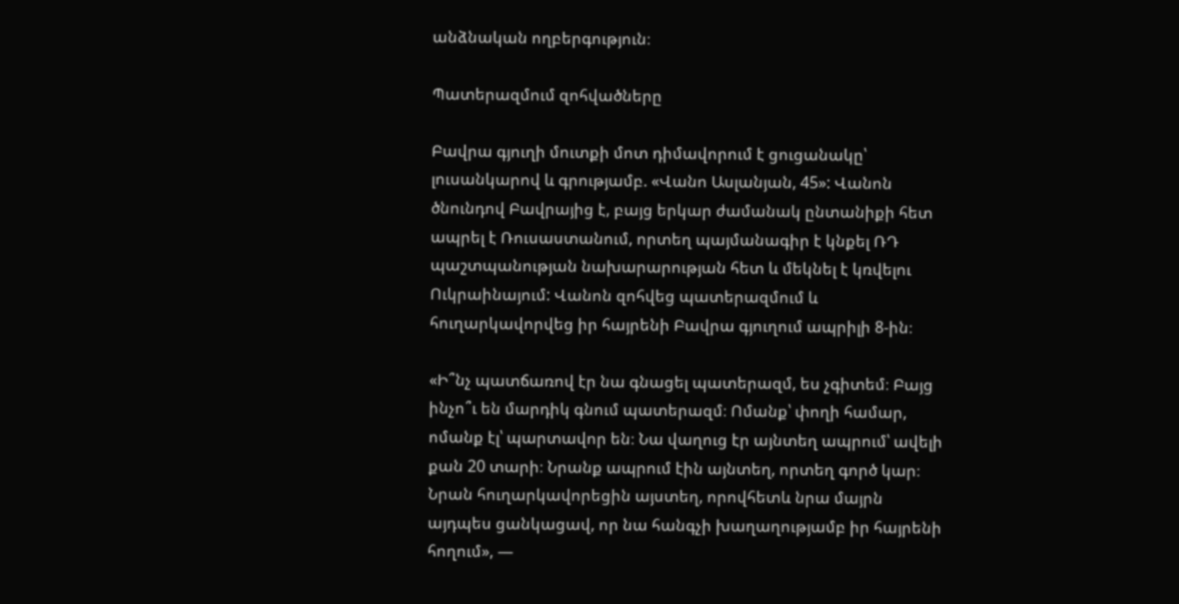անձնական ողբերգություն։

Պատերազմում զոհվածները

Բավրա գյուղի մուտքի մոտ դիմավորում է ցուցանակը՝ լուսանկարով և գրությամբ. «Վանո Ասլանյան, 45»: Վանոն ծնունդով Բավրայից է, բայց երկար ժամանակ ընտանիքի հետ ապրել է Ռուսաստանում, որտեղ պայմանագիր է կնքել ՌԴ պաշտպանության նախարարության հետ և մեկնել է կռվելու Ուկրաինայում: Վանոն զոհվեց պատերազմում և հուղարկավորվեց իր հայրենի Բավրա գյուղում ապրիլի 8-ին։

«Ի՞նչ պատճառով էր նա գնացել պատերազմ, ես չգիտեմ։ Բայց ինչո՞ւ են մարդիկ գնում պատերազմ։ Ոմանք՝ փողի համար, ոմանք էլ՝ պարտավոր են։ Նա վաղուց էր այնտեղ ապրում՝ ավելի քան 20 տարի։ Նրանք ապրում էին այնտեղ, որտեղ գործ կար։ Նրան հուղարկավորեցին այստեղ, որովհետև նրա մայրն այդպես ցանկացավ, որ նա հանգչի խաղաղությամբ իր հայրենի հողում», —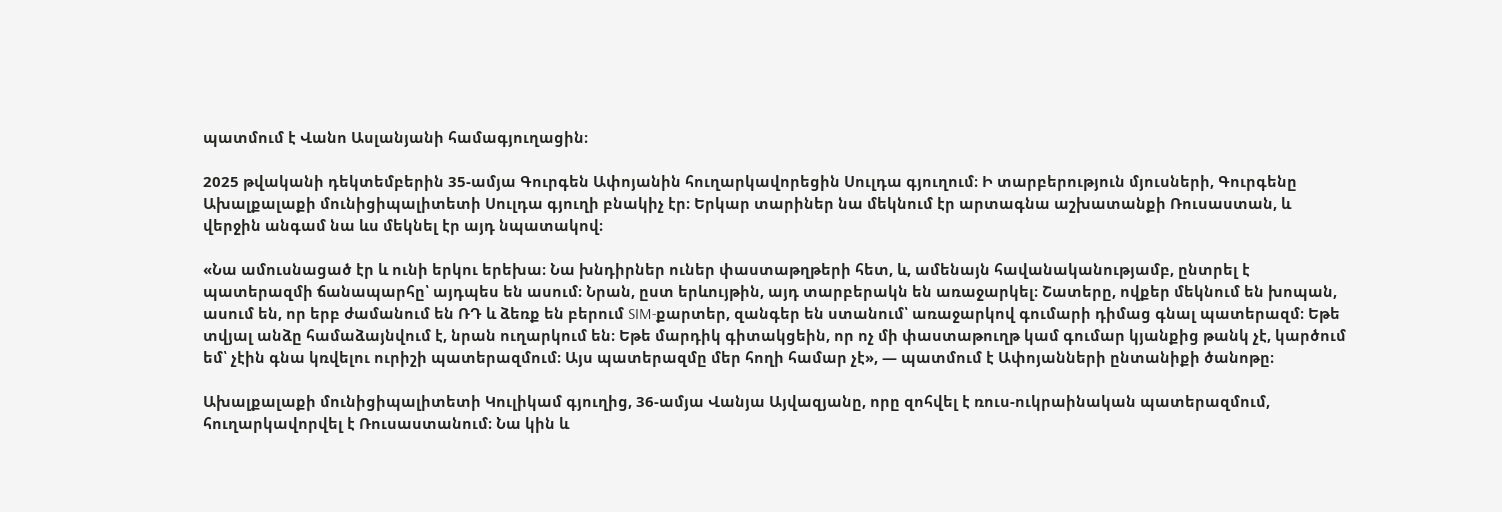պատմում է Վանո Ասլանյանի համագյուղացին։

2025 թվականի դեկտեմբերին 35-ամյա Գուրգեն Ափոյանին հուղարկավորեցին Սուլդա գյուղում։ Ի տարբերություն մյուսների, Գուրգենը Ախալքալաքի մունիցիպալիտետի Սուլդա գյուղի բնակիչ էր։ Երկար տարիներ նա մեկնում էր արտագնա աշխատանքի Ռուսաստան, և վերջին անգամ նա ևս մեկնել էր այդ նպատակով։

«Նա ամուսնացած էր և ունի երկու երեխա։ Նա խնդիրներ ուներ փաստաթղթերի հետ, և, ամենայն հավանականությամբ, ընտրել է պատերազմի ճանապարհը՝ այդպես են ասում։ Նրան, ըստ երևույթին, այդ տարբերակն են առաջարկել։ Շատերը, ովքեր մեկնում են խոպան, ասում են, որ երբ ժամանում են ՌԴ և ձեռք են բերում SIM-քարտեր, զանգեր են ստանում՝ առաջարկով գումարի դիմաց գնալ պատերազմ։ Եթե տվյալ անձը համաձայնվում է, նրան ուղարկում են։ Եթե մարդիկ գիտակցեին, որ ոչ մի փաստաթուղթ կամ գումար կյանքից թանկ չէ, կարծում եմ՝ չէին գնա կռվելու ուրիշի պատերազմում։ Այս պատերազմը մեր հողի համար չէ», — պատմում է Ափոյանների ընտանիքի ծանոթը։

Ախալքալաքի մունիցիպալիտետի Կուլիկամ գյուղից, 36-ամյա Վանյա Այվազյանը, որը զոհվել է ռուս-ուկրաինական պատերազմում, հուղարկավորվել է Ռուսաստանում։ Նա կին և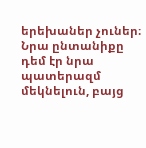երեխաներ չուներ։ Նրա ընտանիքը դեմ էր նրա պատերազմ մեկնելուն, բայց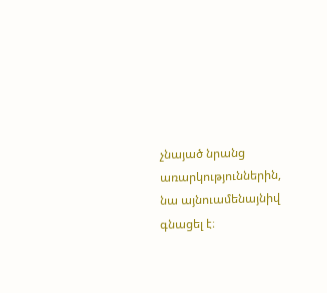չնայած նրանց առարկություններին, նա այնուամենայնիվ գնացել է։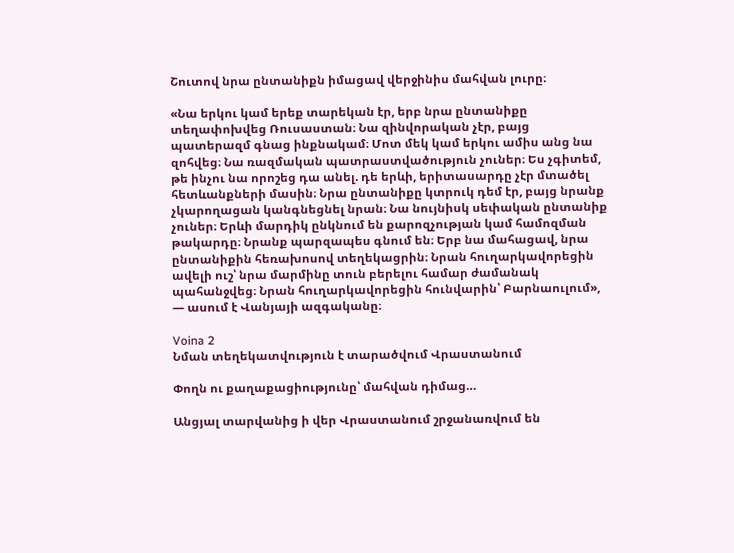Շուտով նրա ընտանիքն իմացավ վերջինիս մահվան լուրը։

«Նա երկու կամ երեք տարեկան էր, երբ նրա ընտանիքը տեղափոխվեց Ռուսաստան։ Նա զինվորական չէր, բայց պատերազմ գնաց ինքնակամ։ Մոտ մեկ կամ երկու ամիս անց նա զոհվեց։ Նա ռազմական պատրաստվածություն չուներ։ Ես չգիտեմ, թե ինչու նա որոշեց դա անել. դե երևի, երիտասարդը չէր մտածել հետևանքների մասին։ Նրա ընտանիքը կտրուկ դեմ էր, բայց նրանք չկարողացան կանգնեցնել նրան։ Նա նույնիսկ սեփական ընտանիք չուներ։ Երևի մարդիկ ընկնում են քարոզչության կամ համոզման թակարդը։ Նրանք պարզապես գնում են։ Երբ նա մահացավ, նրա ընտանիքին հեռախոսով տեղեկացրին։ Նրան հուղարկավորեցին ավելի ուշ՝ նրա մարմինը տուն բերելու համար ժամանակ պահանջվեց։ Նրան հուղարկավորեցին հունվարին՝ Բարնաուլում», — ասում է Վանյայի ազգականը։

Voina 2
Նման տեղեկատվություն է տարածվում Վրաստանում

Փողն ու քաղաքացիությունը՝ մահվան դիմաց…

Անցյալ տարվանից ի վեր Վրաստանում շրջանառվում են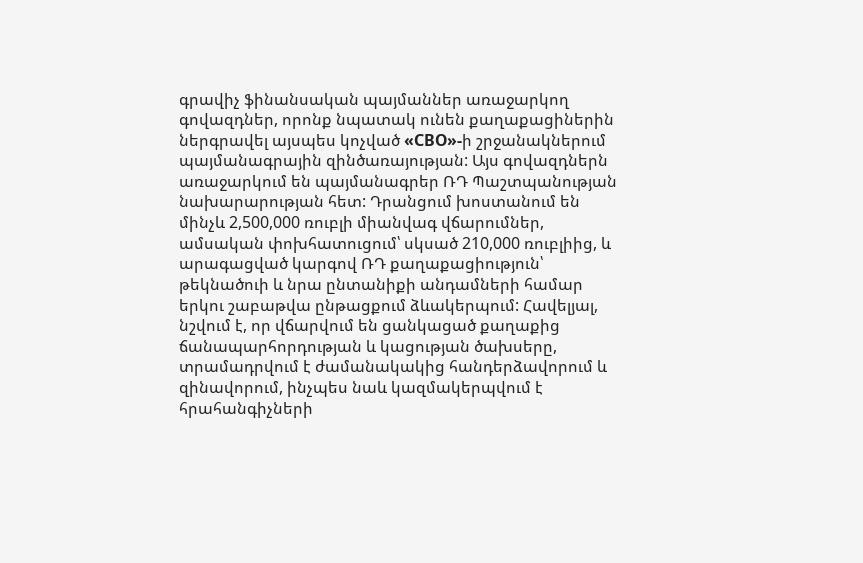գրավիչ ֆինանսական պայմաններ առաջարկող գովազդներ, որոնք նպատակ ունեն քաղաքացիներին ներգրավել այսպես կոչված «СВО»-ի շրջանակներում պայմանագրային զինծառայության: Այս գովազդներն առաջարկում են պայմանագրեր ՌԴ Պաշտպանության նախարարության հետ: Դրանցում խոստանում են մինչև 2,500,000 ռուբլի միանվագ վճարումներ, ամսական փոխհատուցում՝ սկսած 210,000 ռուբլիից, և արագացված կարգով ՌԴ քաղաքացիություն՝ թեկնածուի և նրա ընտանիքի անդամների համար երկու շաբաթվա ընթացքում ձևակերպում: Հավելյալ, նշվում է, որ վճարվում են ցանկացած քաղաքից ճանապարհորդության և կացության ծախսերը, տրամադրվում է ժամանակակից հանդերձավորում և զինավորում, ինչպես նաև կազմակերպվում է հրահանգիչների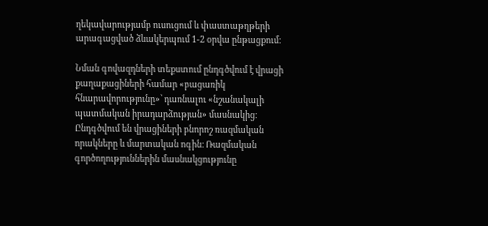ղեկավարությամբ ուսուցում և փաստաթղթերի արագացված ձևակերպում 1-2 օրվա ընթացքում։

Նման գովազդների տեքստում ընդգծվում է վրացի քաղաքացիների համար «բացառիկ հնարավորությունը»՝ դառնալու «նշանակալի պատմական իրադարձության» մասնակից։ Ընդգծվում են վրացիների բնորոշ ռազմական որակները և մարտական ոգին։ Ռազմական գործողություններին մասնակցությունը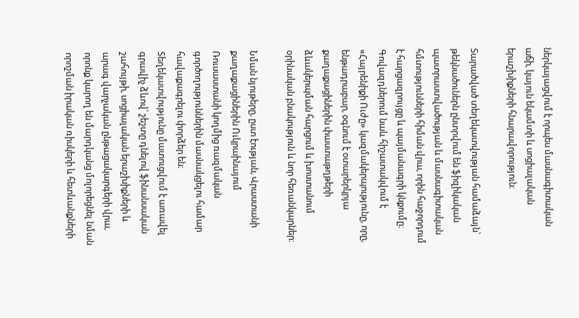ներկայացվում է որպես մասնագիտական աճի, կայուն եկամտի և սոցիալական երաշխիքների հնարավորություն։

Տարածված տեղեկատվության համաձայն՝ թեկնածուներն ընտրվում են ֆիզիկական պատրաստվածության և մասնագիտական հմտությունների հիման վրա, որին հաջորդում է հարցազրույցը և պայմանագրի կնքումը։ Գովազդներում նաև հիշատակվում է «Հայրենիքի Ուժը» կազմակերպությունը, որը, ենթադրաբար, օգնում է օտարերկրյա քաղաքացիներին փաստաթղթերի ձևակերպման հարցում և խոստանում օրինական բնակություն և նոր հեռանկարներ։

Նման նյութերը, ըստ էության, Վրաստանի քաղաքացիներին Ուկրաինայում Ռուսաստանի կողմից ռազմական գործողություններին մասնակցելու համար հավաքագրելու փորձեր են։ Տեղեկատվությունը մատուցվում է առավել գրավիչ ձևով՝ շեշտը դնելով ֆինանսական շահույթի, սոցիալական երաշխիքների և արագ վարչական ընթացակարգերի վրա, որոնք կարող են մարդկանց մոլորեցնել նման որոշման իրական ռիսկերի և հետևանքների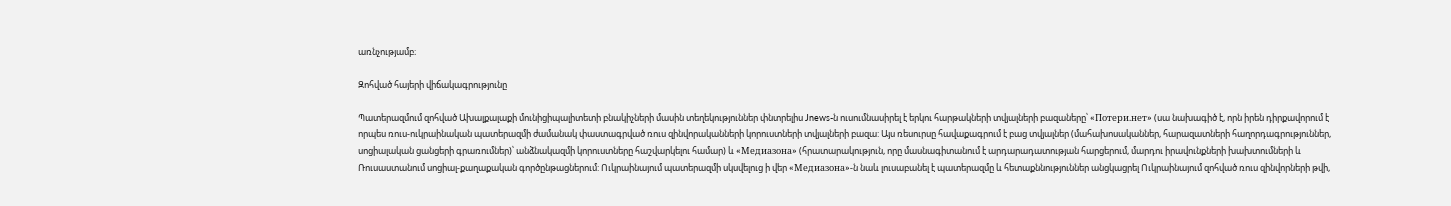առնչությամբ։

Զոհված հայերի վիճակագրությունը

Պատերազմում զոհված Ախալքալաքի մունիցիպալիտետի բնակիչների մասին տեղեկություններ փնտրելիս Jnews-ն ուսումնասիրել է երկու հարթակների տվյալների բազաները՝ «Потери.нет» (սա նախագիծ է, որն իրեն դիրքավորում է որպես ռուս-ուկրաինական պատերազմի ժամանակ փաստագրված ռուս զինվորականների կորուստների տվյալների բազա: Այս ռեսուրսը հավաքագրում է բաց տվյալներ (մահախոսականներ, հարազատների հաղորդագրություններ, սոցիալական ցանցերի գրառումներ)՝ անձնակազմի կորուստները հաշվարկելու համար) և «Медиазона» (հրատարակություն, որը մասնագիտանում է արդարադատության հարցերում, մարդու իրավունքների խախտումների և Ռուսաստանում սոցիալ-քաղաքական գործընթացներում: Ուկրաինայում պատերազմի սկսվելուց ի վեր «Медиазона»-ն նաև լուսաբանել է պատերազմը և հետաքննություններ անցկացրել Ուկրաինայում զոհված ռուս զինվորների թվի,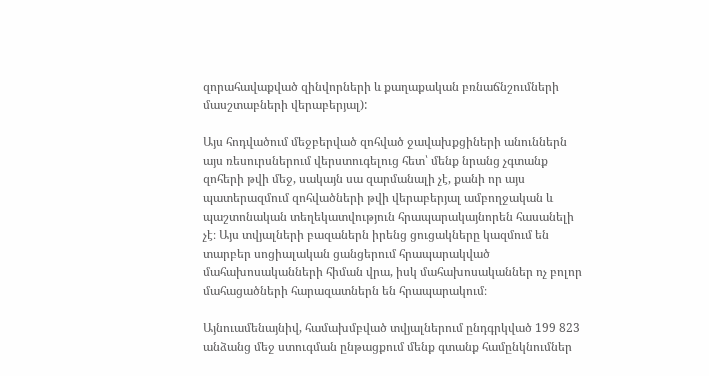զորահավաքված զինվորների և քաղաքական բռնաճնշումների մասշտաբների վերաբերյալ):

Այս հոդվածում մեջբերված զոհված ջավախքցիների անուններն այս ռեսուրսներում վերստուգելուց հետ՝ մենք նրանց չգտանք զոհերի թվի մեջ, սակայն սա զարմանալի չէ, քանի որ այս պատերազմում զոհվածների թվի վերաբերյալ ամբողջական և պաշտոնական տեղեկատվություն հրապարակայնորեն հասանելի չէ։ Այս տվյալների բազաներն իրենց ցուցակները կազմում են տարբեր սոցիալական ցանցերում հրապարակված մահախոսականների հիման վրա, իսկ մահախոսականներ ոչ բոլոր մահացածների հարազատներն են հրապարակում։

Այնուամենայնիվ, համախմբված տվյալներում ընդգրկված 199 823 անձանց մեջ ստուգման ընթացքում մենք գտանք համընկնումներ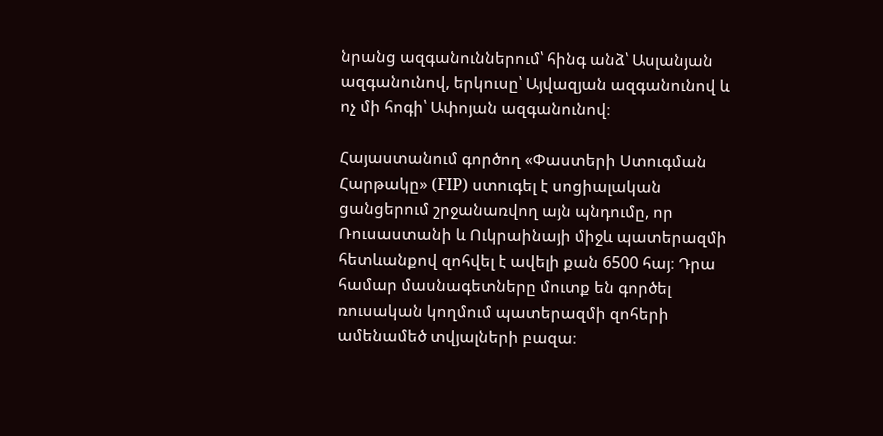նրանց ազգանուններում՝ հինգ անձ՝ Ասլանյան ազգանունով, երկուսը՝ Այվազյան ազգանունով և ոչ մի հոգի՝ Ափոյան ազգանունով։

Հայաստանում գործող «Փաստերի Ստուգման Հարթակը» (FIP) ստուգել է սոցիալական ցանցերում շրջանառվող այն պնդումը, որ Ռուսաստանի և Ուկրաինայի միջև պատերազմի հետևանքով զոհվել է ավելի քան 6500 հայ։ Դրա համար մասնագետները մուտք են գործել ռուսական կողմում պատերազմի զոհերի ամենամեծ տվյալների բազա։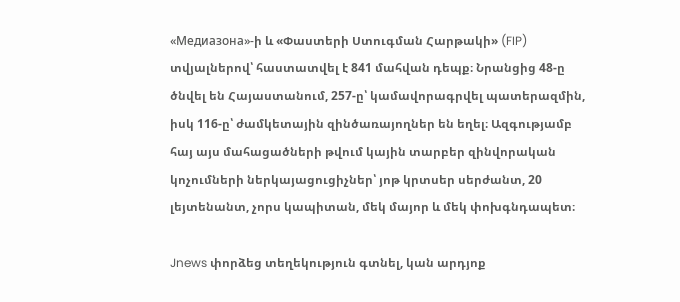«Медиазона»-ի և «Փաստերի Ստուգման Հարթակի» (FIP) տվյալներով՝ հաստատվել է 841 մահվան դեպք։ Նրանցից 48-ը ծնվել են Հայաստանում, 257-ը՝ կամավորագրվել պատերազմին, իսկ 116-ը՝ ժամկետային զինծառայողներ են եղել։ Ազգությամբ հայ այս մահացածների թվում կային տարբեր զինվորական կոչումների ներկայացուցիչներ՝ յոթ կրտսեր սերժանտ, 20 լեյտենանտ, չորս կապիտան, մեկ մայոր և մեկ փոխգնդապետ։

Jnews փորձեց տեղեկություն գտնել, կան արդյոք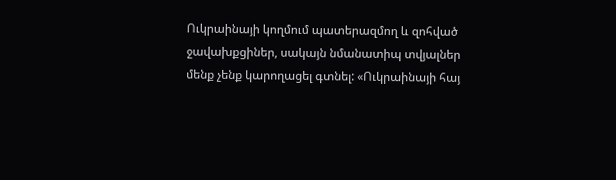Ուկրաինայի կողմում պատերազմող և զոհված ջավախքցիներ, սակայն նմանատիպ տվյալներ մենք չենք կարողացել գտնել: «Ուկրաինայի հայ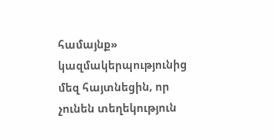համայնք» կազմակերպությունից մեզ հայտնեցին, որ չունեն տեղեկություն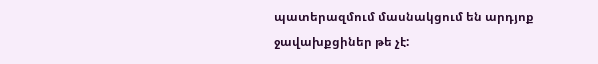պատերազմում մասնակցում են արդյոք ջավախքցիներ թե չէ: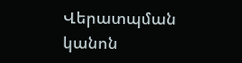Վերատպման կանոն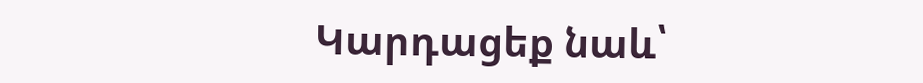Կարդացեք նաև՝